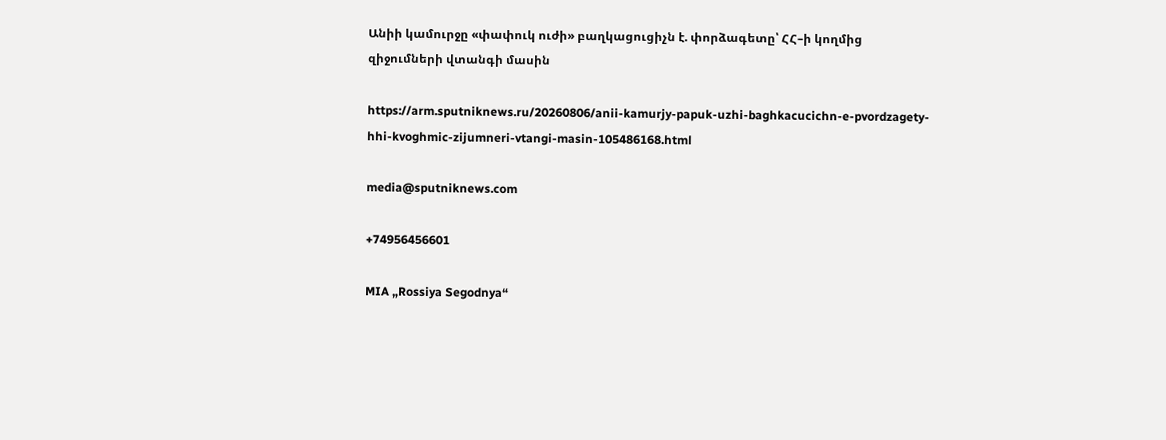Անիի կամուրջը «փափուկ ուժի» բաղկացուցիչն է. փորձագետը՝ ՀՀ–ի կողմից զիջումների վտանգի մասին

https://arm.sputniknews.ru/20260806/anii-kamurjy-papuk-uzhi-baghkacucichn-e-pvordzagety-hhi-kvoghmic-zijumneri-vtangi-masin-105486168.html

media@sputniknews.com

+74956456601

MIA „Rossiya Segodnya“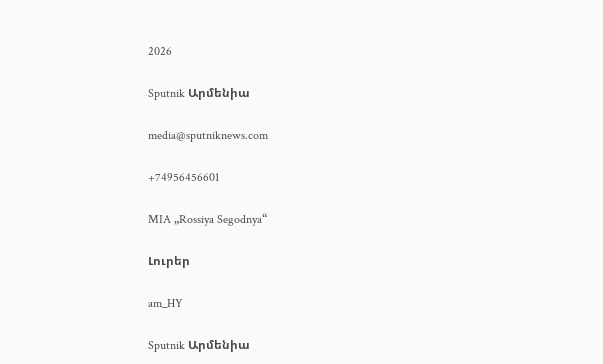2026

Sputnik Արմենիա

media@sputniknews.com

+74956456601

MIA „Rossiya Segodnya“

Լուրեր

am_HY

Sputnik Արմենիա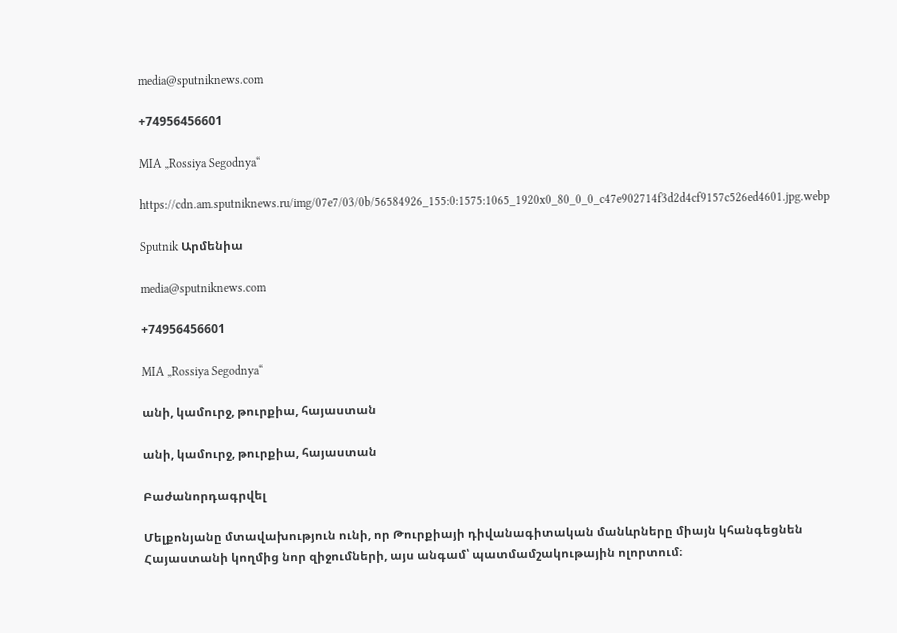media@sputniknews.com

+74956456601

MIA „Rossiya Segodnya“

https://cdn.am.sputniknews.ru/img/07e7/03/0b/56584926_155:0:1575:1065_1920x0_80_0_0_c47e902714f3d2d4cf9157c526ed4601.jpg.webp

Sputnik Արմենիա

media@sputniknews.com

+74956456601

MIA „Rossiya Segodnya“

անի, կամուրջ, թուրքիա, հայաստան

անի, կամուրջ, թուրքիա, հայաստան

Բաժանորդագրվել

Մելքոնյանը մտավախություն ունի, որ Թուրքիայի դիվանագիտական մանևրները միայն կհանգեցնեն Հայաստանի կողմից նոր զիջումների, այս անգամ՝ պատմամշակութային ոլորտում։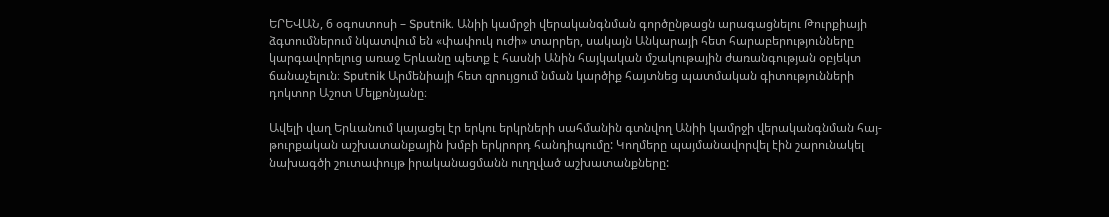ԵՐԵՎԱՆ, 6 օգոստոսի – Sputnik. Անիի կամրջի վերականգնման գործընթացն արագացնելու Թուրքիայի ձգտումներում նկատվում են «փափուկ ուժի» տարրեր, սակայն Անկարայի հետ հարաբերությունները կարգավորելուց առաջ Երևանը պետք է հասնի Անին հայկական մշակութային ժառանգության օբյեկտ ճանաչելուն։ Sputnik Արմենիայի հետ զրույցում նման կարծիք հայտնեց պատմական գիտությունների դոկտոր Աշոտ Մելքոնյանը։

Ավելի վաղ Երևանում կայացել էր երկու երկրների սահմանին գտնվող Անիի կամրջի վերականգնման հայ-թուրքական աշխատանքային խմբի երկրորդ հանդիպումը: Կողմերը պայմանավորվել էին շարունակել նախագծի շուտափույթ իրականացմանն ուղղված աշխատանքները: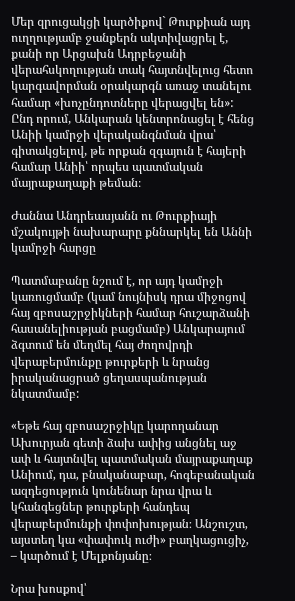Մեր զրուցակցի կարծիքով` Թուրքիան այդ ուղղությամբ ջանքերն ակտիվացրել է, քանի որ Արցախն Ադրբեջանի վերահսկողության տակ հայտնվելուց հետո կարգավորման օրակարգն առաջ տանելու համար «խոչընդոտները վերացվել են»: Ընդ որում, Անկարան կենտրոնացել է հենց Անիի կամրջի վերականգնման վրա՝ գիտակցելով, թե որքան զգայուն է հայերի համար Անիի՝ որպես պատմական մայրաքաղաքի թեման։

Ժաննա Անդրեասյանն ու Թուրքիայի մշակույթի նախարարը քննարկել են Աննի կամրջի հարցը

Պատմաբանը նշում է, որ այդ կամրջի կառուցմամբ (կամ նույնիսկ դրա միջոցով հայ զբոսաշրջիկների համար հուշարձանի հասանելիության բացմամբ) Անկարայում ձգտում են մեղմել հայ ժողովրդի վերաբերմունքը թուրքերի և նրանց իրականացրած ցեղասպանության նկատմամբ:

«Եթե հայ զբոսաշրջիկը կարողանար Ախուրյան գետի ձախ ափից անցնել աջ ափ և հայտնվել պատմական մայրաքաղաք Անիում, դա, բնականաբար, հոգեբանական ազդեցություն կունենար նրա վրա և կհանգեցներ թուրքերի հանդեպ վերաբերմունքի փոփոխության։ Անշուշտ, այստեղ կա «փափուկ ուժի» բաղկացուցիչ, – կարծում է Մելքոնյանը։

Նրա խոսքով՝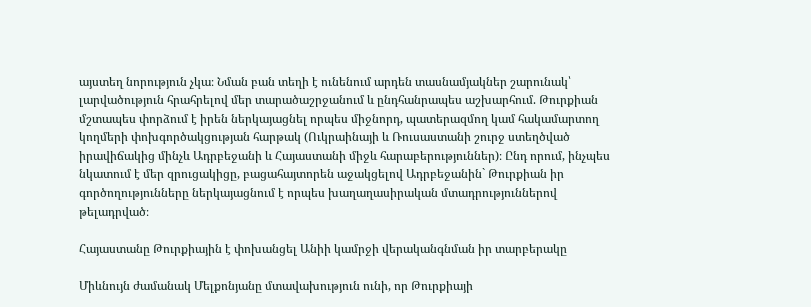այստեղ նորություն չկա։ Նման բան տեղի է ունենում արդեն տասնամյակներ շարունակ՝ լարվածություն հրահրելով մեր տարածաշրջանում և ընդհանրապես աշխարհում. Թուրքիան մշտապես փորձում է իրեն ներկայացնել որպես միջնորդ, պատերազմող կամ հակամարտող կողմերի փոխգործակցության հարթակ (Ուկրաինայի և Ռուսաստանի շուրջ ստեղծված իրավիճակից մինչև Ադրբեջանի և Հայաստանի միջև հարաբերություններ)։ Ընդ որում, ինչպես նկատում է մեր զրուցակիցը, բացահայտորեն աջակցելով Ադրբեջանին` Թուրքիան իր գործողությունները ներկայացնում է որպես խաղաղասիրական մտադրություններով թելադրված։

Հայաստանը Թուրքիային է փոխանցել Անիի կամրջի վերականգնման իր տարբերակը

Միևնույն ժամանակ Մելքոնյանը մտավախություն ունի, որ Թուրքիայի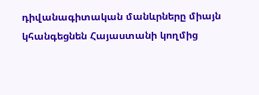դիվանագիտական մանևրները միայն կհանգեցնեն Հայաստանի կողմից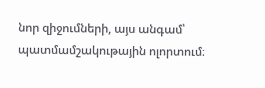նոր զիջումների, այս անգամ՝ պատմամշակութային ոլորտում։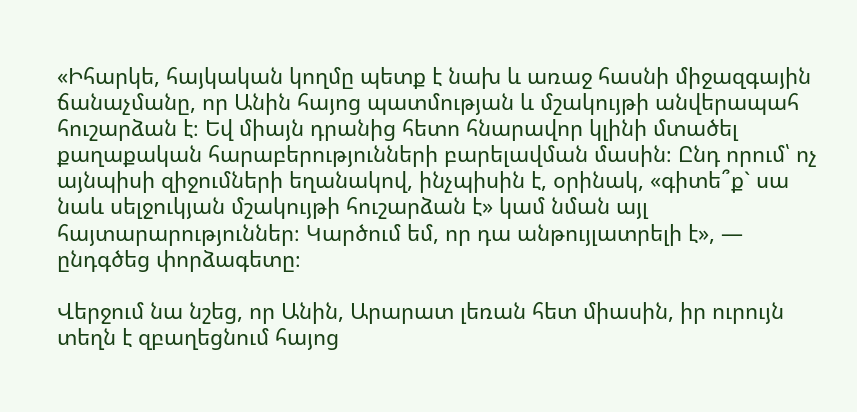«Իհարկե, հայկական կողմը պետք է նախ և առաջ հասնի միջազգային ճանաչմանը, որ Անին հայոց պատմության և մշակույթի անվերապահ հուշարձան է։ Եվ միայն դրանից հետո հնարավոր կլինի մտածել քաղաքական հարաբերությունների բարելավման մասին։ Ընդ որում՝ ոչ այնպիսի զիջումների եղանակով, ինչպիսին է, օրինակ, «գիտե՞ք` սա նաև սելջուկյան մշակույթի հուշարձան է» կամ նման այլ հայտարարություններ։ Կարծում եմ, որ դա անթույլատրելի է», — ընդգծեց փորձագետը։

Վերջում նա նշեց, որ Անին, Արարատ լեռան հետ միասին, իր ուրույն տեղն է զբաղեցնում հայոց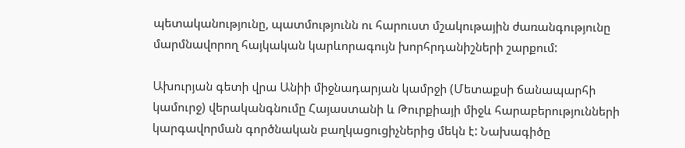պետականությունը, պատմությունն ու հարուստ մշակութային ժառանգությունը մարմնավորող հայկական կարևորագույն խորհրդանիշների շարքում:

Ախուրյան գետի վրա Անիի միջնադարյան կամրջի (Մետաքսի ճանապարհի կամուրջ) վերականգնումը Հայաստանի և Թուրքիայի միջև հարաբերությունների կարգավորման գործնական բաղկացուցիչներից մեկն է: Նախագիծը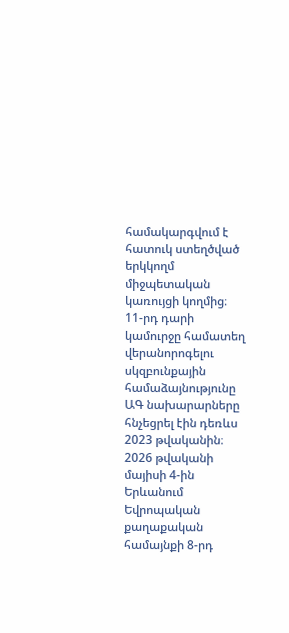համակարգվում է հատուկ ստեղծված երկկողմ միջպետական կառույցի կողմից։ 11-րդ դարի կամուրջը համատեղ վերանորոգելու սկզբունքային համաձայնությունը ԱԳ նախարարները հնչեցրել էին դեռևս 2023 թվականին։ 2026 թվականի մայիսի 4-ին Երևանում Եվրոպական քաղաքական համայնքի 8-րդ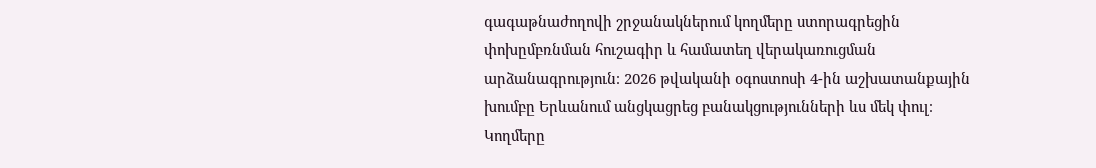գագաթնաժողովի շրջանակներում կողմերը ստորագրեցին փոխըմբռնման հուշագիր և համատեղ վերակառուցման արձանագրություն։ 2026 թվականի օգոստոսի 4-ին աշխատանքային խումբը Երևանում անցկացրեց բանակցությունների ևս մեկ փուլ։ Կողմերը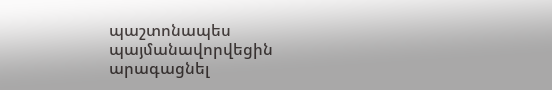պաշտոնապես պայմանավորվեցին արագացնել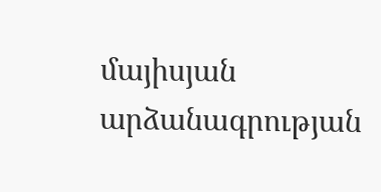մայիսյան արձանագրության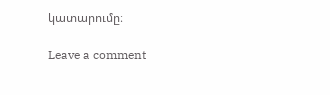կատարումը։

Leave a comment